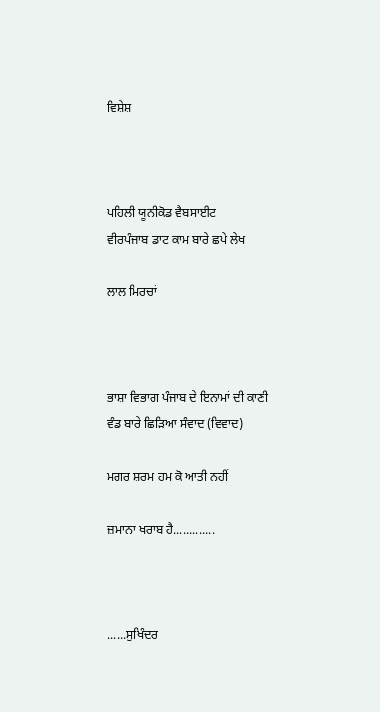ਵਿਸ਼ੇਸ਼



ਪਹਿਲੀ ਯੂਨੀਕੋਡ ਵੈਬਸਾਈਟ
ਵੀਰਪੰਜਾਬ ਡਾਟ ਕਾਮ ਬਾਰੇ ਛਪੇ ਲੇਖ

ਲਾਲ ਮਿਰਚਾਂ



ਭਾਸ਼ਾ ਵਿਭਾਗ ਪੰਜਾਬ ਦੇ ਇਨਾਮਾਂ ਦੀ ਕਾਣੀ ਵੰਡ ਬਾਰੇ ਛਿਡ਼ਿਆ ਸੰਵਾਦ (ਵਿਵਾਦ)

ਮਗਰ ਸ਼ਰਮ ਹਮ ਕੋ ਆਤੀ ਨਹੀਂ

ਜ਼ਮਾਨਾ ਖਰਾਬ ਹੈ.............



......ਸੁਖਿੰਦਰ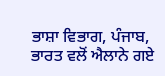ਭਾਸ਼ਾ ਵਿਭਾਗ, ਪੰਜਾਬ, ਭਾਰਤ ਵਲੋਂ ਐਲਾਨੇ ਗਏ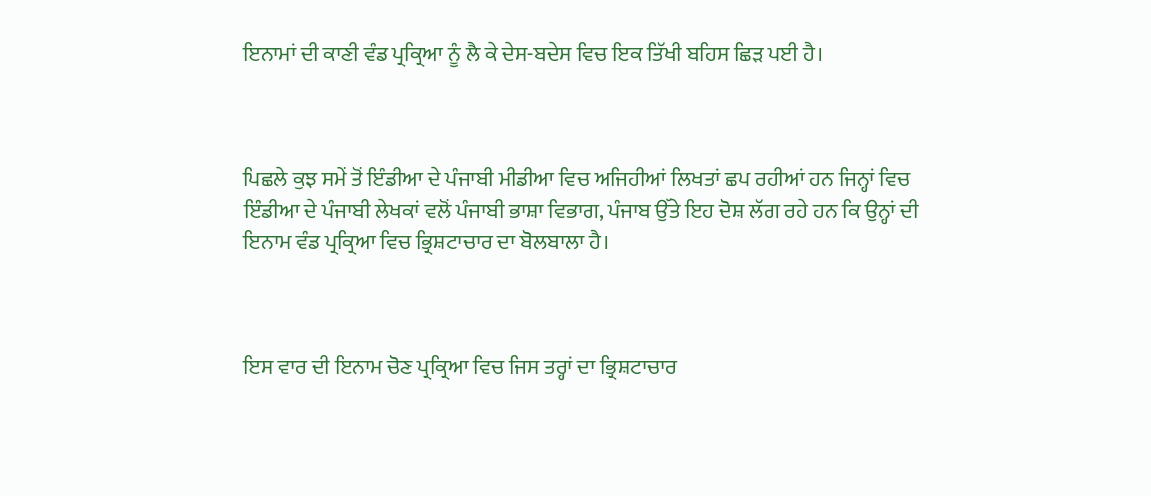ਇਨਾਮਾਂ ਦੀ ਕਾਣੀ ਵੰਡ ਪ੍ਰਕ੍ਰਿਆ ਨੂੰ ਲੈ ਕੇ ਦੇਸ-ਬਦੇਸ ਵਿਚ ਇਕ ਤਿੱਖੀ ਬਹਿਸ ਛਿਡ਼ ਪਈ ਹੈ।



ਪਿਛਲੇ ਕੁਝ ਸਮੇਂ ਤੋਂ ਇੰਡੀਆ ਦੇ ਪੰਜਾਬੀ ਮੀਡੀਆ ਵਿਚ ਅਜਿਹੀਆਂ ਲਿਖਤਾਂ ਛਪ ਰਹੀਆਂ ਹਨ ਜਿਨ੍ਹਾਂ ਵਿਚ ਇੰਡੀਆ ਦੇ ਪੰਜਾਬੀ ਲੇਖਕਾਂ ਵਲੋਂ ਪੰਜਾਬੀ ਭਾਸ਼ਾ ਵਿਭਾਗ, ਪੰਜਾਬ ਉੱਤੇ ਇਹ ਦੋਸ਼ ਲੱਗ ਰਹੇ ਹਨ ਕਿ ਉਨ੍ਹਾਂ ਦੀ ਇਨਾਮ ਵੰਡ ਪ੍ਰਕ੍ਰਿਆ ਵਿਚ ਭ੍ਰਿਸ਼ਟਾਚਾਰ ਦਾ ਬੋਲਬਾਲਾ ਹੈ।



ਇਸ ਵਾਰ ਦੀ ਇਨਾਮ ਚੋਣ ਪ੍ਰਕ੍ਰਿਆ ਵਿਚ ਜਿਸ ਤਰ੍ਹਾਂ ਦਾ ਭ੍ਰਿਸ਼ਟਾਚਾਰ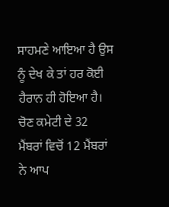ਸਾਹਮਣੇ ਆਇਆ ਹੈ ਉਸ ਨੂੰ ਦੇਖ ਕੇ ਤਾਂ ਹਰ ਕੋਈ ਹੈਰਾਨ ਹੀ ਹੋਇਆ ਹੈ। ਚੋਣ ਕਮੇਟੀ ਦੇ 32 ਮੈਂਬਰਾਂ ਵਿਚੋਂ 12 ਮੈਂਬਰਾਂ ਨੇ ਆਪ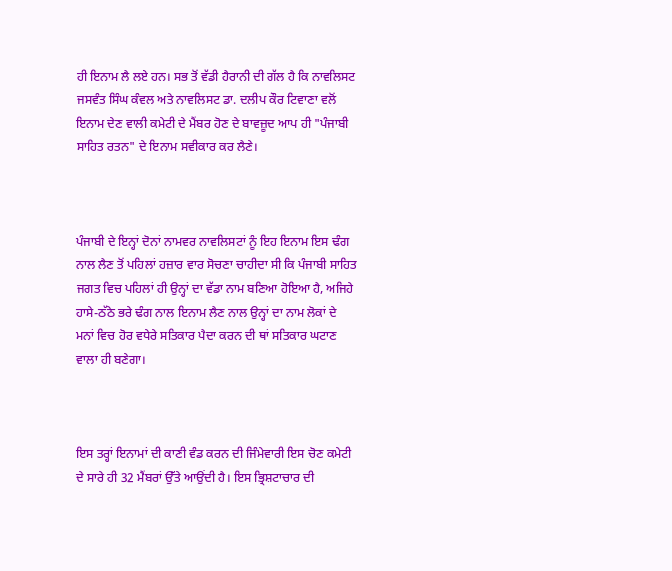ਹੀ ਇਨਾਮ ਲੈ ਲਏ ਹਨ। ਸਭ ਤੋਂ ਵੱਡੀ ਹੈਰਾਨੀ ਦੀ ਗੱਲ ਹੈ ਕਿ ਨਾਵਲਿਸਟ ਜਸਵੰਤ ਸਿੰਘ ਕੰਵਲ ਅਤੇ ਨਾਵਲਿਸਟ ਡਾ. ਦਲੀਪ ਕੌਰ ਟਿਵਾਣਾ ਵਲੋਂ ਇਨਾਮ ਦੇਣ ਵਾਲੀ ਕਮੇਟੀ ਦੇ ਮੈਂਬਰ ਹੋਣ ਦੇ ਬਾਵਜ਼ੂਦ ਆਪ ਹੀ "ਪੰਜਾਬੀ ਸਾਹਿਤ ਰਤਨ" ਦੇ ਇਨਾਮ ਸਵੀਕਾਰ ਕਰ ਲੈਣੇ।



ਪੰਜਾਬੀ ਦੇ ਇਨ੍ਹਾਂ ਦੋਨਾਂ ਨਾਮਵਰ ਨਾਵਲਿਸਟਾਂ ਨੂੰ ਇਹ ਇਨਾਮ ਇਸ ਢੰਗ ਨਾਲ ਲੈਣ ਤੋਂ ਪਹਿਲਾਂ ਹਜ਼ਾਰ ਵਾਰ ਸੋਚਣਾ ਚਾਹੀਦਾ ਸੀ ਕਿ ਪੰਜਾਬੀ ਸਾਹਿਤ ਜਗਤ ਵਿਚ ਪਹਿਲਾਂ ਹੀ ਉਨ੍ਹਾਂ ਦਾ ਵੱਡਾ ਨਾਮ ਬਣਿਆ ਹੋਇਆ ਹੈ, ਅਜਿਹੇ ਹਾਸੇ-ਠੱਠੇ ਭਰੇ ਢੰਗ ਨਾਲ ਇਨਾਮ ਲੈਣ ਨਾਲ ਉਨ੍ਹਾਂ ਦਾ ਨਾਮ ਲੋਕਾਂ ਦੇ ਮਨਾਂ ਵਿਚ ਹੋਰ ਵਧੇਰੇ ਸਤਿਕਾਰ ਪੈਦਾ ਕਰਨ ਦੀ ਥਾਂ ਸਤਿਕਾਰ ਘਟਾਣ ਵਾਲਾ ਹੀ ਬਣੇਗਾ।



ਇਸ ਤਰ੍ਹਾਂ ਇਨਾਮਾਂ ਦੀ ਕਾਣੀ ਵੰਡ ਕਰਨ ਦੀ ਜਿੰਮੇਵਾਰੀ ਇਸ ਚੋਣ ਕਮੇਟੀ ਦੇ ਸਾਰੇ ਹੀ 32 ਮੈਂਬਰਾਂ ਉੱਤੇ ਆਉਂਦੀ ਹੈ। ਇਸ ਭ੍ਰਿਸ਼ਟਾਚਾਰ ਦੀ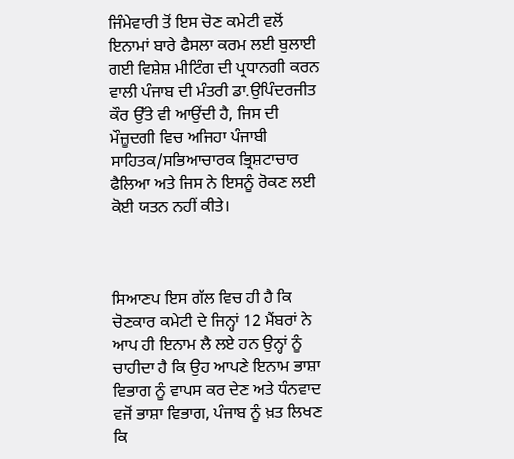ਜਿੰਮੇਵਾਰੀ ਤੋਂ ਇਸ ਚੋਣ ਕਮੇਟੀ ਵਲੋਂ ਇਨਾਮਾਂ ਬਾਰੇ ਫੈਸਲਾ ਕਰਮ ਲਈ ਬੁਲਾਈ ਗਈ ਵਿਸ਼ੇਸ਼ ਮੀਟਿੰਗ ਦੀ ਪ੍ਰਧਾਨਗੀ ਕਰਨ ਵਾਲੀ ਪੰਜਾਬ ਦੀ ਮੰਤਰੀ ਡਾ.ਉਪਿੰਦਰਜੀਤ ਕੌਰ ਉੱਤੇ ਵੀ ਆਉਂਦੀ ਹੈ, ਜਿਸ ਦੀ ਮੌਜ਼ੂਦਗੀ ਵਿਚ ਅਜਿਹਾ ਪੰਜਾਬੀ ਸਾਹਿਤਕ/ਸਭਿਆਚਾਰਕ ਭ੍ਰਿਸ਼ਟਾਚਾਰ ਫੈਲਿਆ ਅਤੇ ਜਿਸ ਨੇ ਇਸਨੂੰ ਰੋਕਣ ਲਈ ਕੋਈ ਯਤਨ ਨਹੀਂ ਕੀਤੇ।



ਸਿਆਣਪ ਇਸ ਗੱਲ ਵਿਚ ਹੀ ਹੈ ਕਿ ਚੋਣਕਾਰ ਕਮੇਟੀ ਦੇ ਜਿਨ੍ਹਾਂ 12 ਮੈਂਬਰਾਂ ਨੇ ਆਪ ਹੀ ਇਨਾਮ ਲੈ ਲਏ ਹਨ ਉਨ੍ਹਾਂ ਨੂੰ ਚਾਹੀਦਾ ਹੈ ਕਿ ਉਹ ਆਪਣੇ ਇਨਾਮ ਭਾਸ਼ਾ ਵਿਭਾਗ ਨੂੰ ਵਾਪਸ ਕਰ ਦੇਣ ਅਤੇ ਧੰਨਵਾਦ ਵਜੋਂ ਭਾਸ਼ਾ ਵਿਭਾਗ, ਪੰਜਾਬ ਨੂੰ ਖ਼ਤ ਲਿਖਣ ਕਿ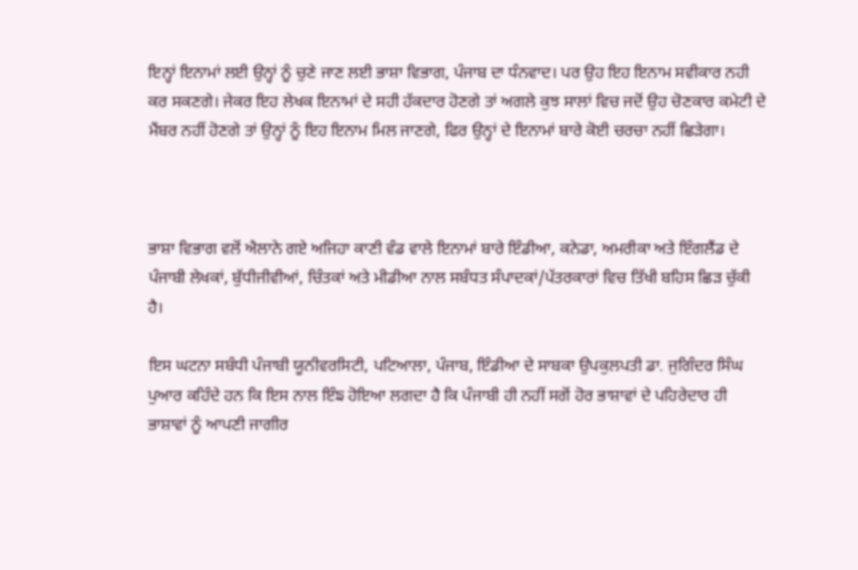ਇਨ੍ਹਾਂ ਇਨਾਮਾਂ ਲਈ ਉਨ੍ਹਾਂ ਨੂੰ ਚੁਣੇ ਜਾਣ ਲਈ ਭਾਸ਼ਾ ਵਿਭਾਗ, ਪੰਜਾਬ ਦਾ ਧੰਨਵਾਦ। ਪਰ ਉਹ ਇਹ ਇਨਾਮ ਸਵੀਕਾਰ ਨਹੀ ਕਰ ਸਕਣਗੇ। ਜੇਕਰ ਇਹ ਲੇਖਕ ਇਨਾਮਾਂ ਦੇ ਸਹੀ ਹੱਕਦਾਰ ਹੋਣਗੇ ਤਾਂ ਅਗਲੇ ਕੁਝ ਸਾਲਾਂ ਵਿਚ ਜਦੋਂ ਉਹ ਚੋਣਕਾਰ ਕਮੇਟੀ ਦੇ ਮੈਂਬਰ ਨਹੀਂ ਹੋਣਗੇ ਤਾਂ ਉਨ੍ਹਾਂ ਨੂੰ ਇਹ ਇਨਾਮ ਮਿਲ ਜਾਣਗੇ, ਫਿਰ ਉਨ੍ਹਾਂ ਦੇ ਇਨਾਮਾਂ ਬਾਰੇ ਕੋਈ ਚਰਚਾ ਨਹੀਂ ਛਿਡ਼ੇਗਾ।



ਭਾਸ਼ਾ ਵਿਭਾਗ ਵਲੋਂ ਐਲਾਨੇ ਗਏ ਅਜਿਹਾ ਕਾਣੀ ਵੰਡ ਵਾਲੇ ਇਨਾਮਾਂ ਬਾਰੇ ਇੰਡੀਆ, ਕਨੇਡਾ, ਅਮਰੀਕਾ ਅਤੇ ਇੰਗਲੈਂਡ ਦੇ ਪੰਜਾਬੀ ਲੇਖਕਾਂ, ਬੁੱਧੀਜੀਵੀਆਂ, ਚਿੰਤਕਾਂ ਅਤੇ ਮੀਡੀਆ ਨਾਲ ਸਬੰਧਤ ਸੰਪਾਦਕਾਂ/ਪੱਤਰਕਾਰਾਂ ਵਿਚ ਤਿੱਖੀ ਬਹਿਸ ਛਿਡ਼ ਚੁੱਕੀ ਹੈ।

ਇਸ ਘਟਨਾ ਸਬੰਧੀ ਪੰਜਾਬੀ ਯੂਨੀਵਰਸਿਟੀ, ਪਟਿਆਲਾ, ਪੰਜਾਬ, ਇੰਡੀਆ ਦੇ ਸਾਬਕਾ ਉਪਕੁਲਪਤੀ ਡਾ. ਜੁਗਿੰਦਰ ਸਿੰਘ ਪੁਆਰ ਕਹਿੰਦੇ ਹਨ ਕਿ ਇਸ ਨਾਲ ਇੰਙ ਹੋਇਆ ਲਗਦਾ ਹੈ ਕਿ ਪੰਜਾਬੀ ਹੀ ਨਹੀਂ ਸਗੋਂ ਹੋਰ ਭਾਸ਼ਾਵਾਂ ਦੇ ਪਹਿਰੇਦਾਰ ਹੀ ਭਾਸ਼ਾਵਾਂ ਨੂੰ ਆਪਣੀ ਜਾਗੀਰ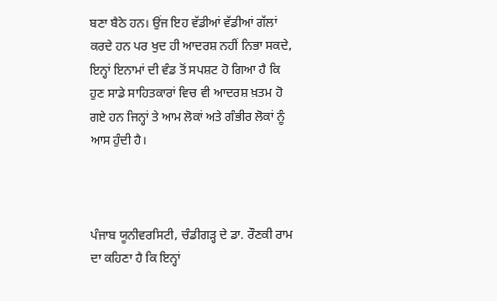ਬਣਾ ਬੈਠੇ ਹਨ। ਉਂਜ ਇਹ ਵੱਡੀਆਂ ਵੱਡੀਆਂ ਗੱਲਾਂ ਕਰਦੇ ਹਨ ਪਰ ਖੁਦ ਹੀ ਆਦਰਸ਼ ਨਹੀਂ ਨਿਭਾ ਸਕਦੇ, ਇਨ੍ਹਾਂ ਇਨਾਮਾਂ ਦੀ ਵੰਡ ਤੋਂ ਸਪਸ਼ਟ ਹੋ ਗਿਆ ਹੈ ਕਿ ਹੁਣ ਸਾਡੇ ਸਾਹਿਤਕਾਰਾਂ ਵਿਚ ਵੀ ਆਦਰਸ਼ ਖ਼ਤਮ ਹੋ ਗਏ ਹਨ ਜਿਨ੍ਹਾਂ ਤੇ ਆਮ ਲੋਕਾਂ ਅਤੇ ਗੰਭੀਰ ਲੋਕਾਂ ਨੂੰ ਆਸ ਹੁੰਦੀ ਹੈ।



ਪੰਜਾਬ ਯੂਨੀਵਰਸਿਟੀ, ਚੰਡੀਗਡ਼੍ਹ ਦੇ ਡਾ. ਰੌਣਕੀ ਰਾਮ ਦਾ ਕਹਿਣਾ ਹੈ ਕਿ ਇਨ੍ਹਾਂ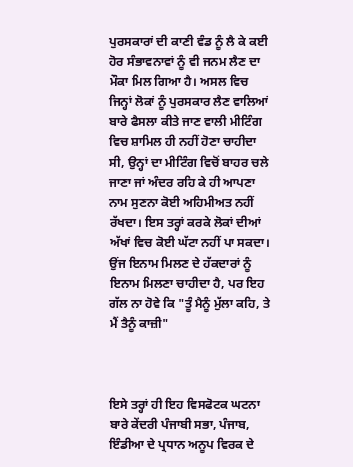ਪੁਰਸਕਾਰਾਂ ਦੀ ਕਾਣੀ ਵੰਡ ਨੂੰ ਲੈ ਕੇ ਕਈ ਹੋਰ ਸੰਭਾਵਨਾਵਾਂ ਨੂੰ ਵੀ ਜਨਮ ਲੈਣ ਦਾ ਮੌਕਾ ਮਿਲ ਗਿਆ ਹੈ। ਅਸਲ ਵਿਚ ਜਿਨ੍ਹਾਂ ਲੋਕਾਂ ਨੂੰ ਪੁਰਸਕਾਰ ਲੈਣ ਵਾਲਿਆਂ ਬਾਰੇ ਫੈਸਲਾ ਕੀਤੇ ਜਾਣ ਵਾਲੀ ਮੀਟਿੰਗ ਵਿਚ ਸ਼ਾਮਿਲ ਹੀ ਨਹੀਂ ਹੋਣਾ ਚਾਹੀਦਾ ਸੀ, ਉਨ੍ਹਾਂ ਦਾ ਮੀਟਿੰਗ ਵਿਚੋਂ ਬਾਹਰ ਚਲੇ ਜਾਣਾ ਜਾਂ ਅੰਦਰ ਰਹਿ ਕੇ ਹੀ ਆਪਣਾ ਨਾਮ ਸੁਣਨਾ ਕੋਈ ਅਹਿਮੀਅਤ ਨਹੀਂ ਰੱਖਦਾ। ਇਸ ਤਰ੍ਹਾਂ ਕਰਕੇ ਲੋਕਾਂ ਦੀਆਂ ਅੱਖਾਂ ਵਿਚ ਕੋਈ ਘੱਟਾ ਨਹੀਂ ਪਾ ਸਕਦਾ। ਉਂਜ ਇਨਾਮ ਮਿਲਣ ਦੇ ਹੱਕਦਾਰਾਂ ਨੂੰ ਇਨਾਮ ਮਿਲਣਾ ਚਾਹੀਦਾ ਹੈ, ਪਰ ਇਹ ਗੱਲ ਨਾ ਹੋਵੇ ਕਿ "ਤੂੰ ਮੈਨੂੰ ਮੁੱਲਾ ਕਹਿ, ਤੇ ਮੈਂ ਤੈਨੂੰ ਕਾਜ਼ੀ"



ਇਸੇ ਤਰ੍ਹਾਂ ਹੀ ਇਹ ਵਿਸਫੋਟਕ ਘਟਨਾ ਬਾਰੇ ਕੇਂਦਰੀ ਪੰਜਾਬੀ ਸਭਾ, ਪੰਜਾਬ, ਇੰਡੀਆ ਦੇ ਪ੍ਰਧਾਨ ਅਨੂਪ ਵਿਰਕ ਦੇ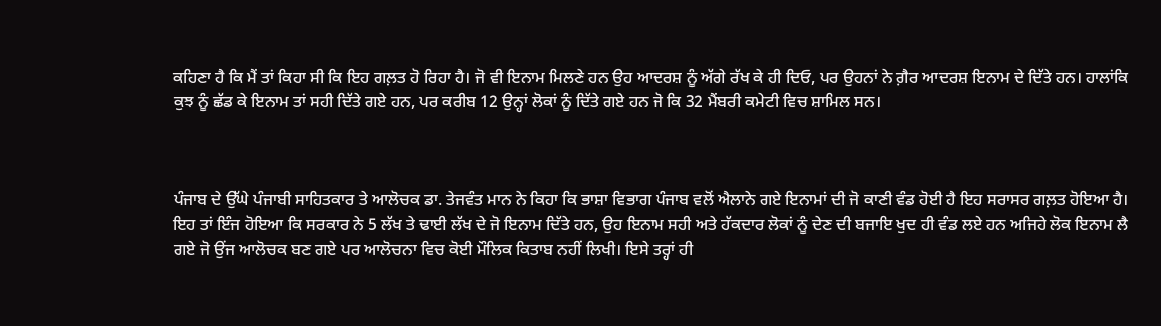ਕਹਿਣਾ ਹੈ ਕਿ ਮੈਂ ਤਾਂ ਕਿਹਾ ਸੀ ਕਿ ਇਹ ਗਲ਼ਤ ਹੋ ਰਿਹਾ ਹੈ। ਜੋ ਵੀ ਇਨਾਮ ਮਿਲਣੇ ਹਨ ਉਹ ਆਦਰਸ਼ ਨੂੰ ਅੱਗੇ ਰੱਖ ਕੇ ਹੀ ਦਿਓ, ਪਰ ਉਹਨਾਂ ਨੇ ਗ਼ੈਰ ਆਦਰਸ਼ ਇਨਾਮ ਦੇ ਦਿੱਤੇ ਹਨ। ਹਾਲਾਂਕਿ ਕੁਝ ਨੂੰ ਛੱਡ ਕੇ ਇਨਾਮ ਤਾਂ ਸਹੀ ਦਿੱਤੇ ਗਏ ਹਨ, ਪਰ ਕਰੀਬ 12 ਉਨ੍ਹਾਂ ਲੋਕਾਂ ਨੂੰ ਦਿੱਤੇ ਗਏ ਹਨ ਜੋ ਕਿ 32 ਮੈਂਬਰੀ ਕਮੇਟੀ ਵਿਚ ਸ਼ਾਮਿਲ ਸਨ।



ਪੰਜਾਬ ਦੇ ਉੱਘੇ ਪੰਜਾਬੀ ਸਾਹਿਤਕਾਰ ਤੇ ਆਲੋਚਕ ਡਾ. ਤੇਜਵੰਤ ਮਾਨ ਨੇ ਕਿਹਾ ਕਿ ਭਾਸ਼ਾ ਵਿਭਾਗ ਪੰਜਾਬ ਵਲੋਂ ਐਲਾਨੇ ਗਏ ਇਨਾਮਾਂ ਦੀ ਜੋ ਕਾਣੀ ਵੰਡ ਹੋਈ ਹੈ ਇਹ ਸਰਾਸਰ ਗਲ਼ਤ ਹੋਇਆ ਹੈ। ਇਹ ਤਾਂ ਇੰਜ ਹੋਇਆ ਕਿ ਸਰਕਾਰ ਨੇ 5 ਲੱਖ ਤੇ ਢਾਈ ਲੱਖ ਦੇ ਜੋ ਇਨਾਮ ਦਿੱਤੇ ਹਨ, ਉਹ ਇਨਾਮ ਸਹੀ ਅਤੇ ਹੱਕਦਾਰ ਲੋਕਾਂ ਨੂੰ ਦੇਣ ਦੀ ਬਜਾਇ ਖੁਦ ਹੀ ਵੰਡ ਲਏ ਹਨ ਅਜਿਹੇ ਲੋਕ ਇਨਾਮ ਲੈ ਗਏ ਜੋ ਉਂਜ ਆਲੋਚਕ ਬਣ ਗਏ ਪਰ ਆਲੋਚਨਾ ਵਿਚ ਕੋਈ ਮੌਲਿਕ ਕਿਤਾਬ ਨਹੀਂ ਲਿਖੀ। ਇਸੇ ਤਰ੍ਹਾਂ ਹੀ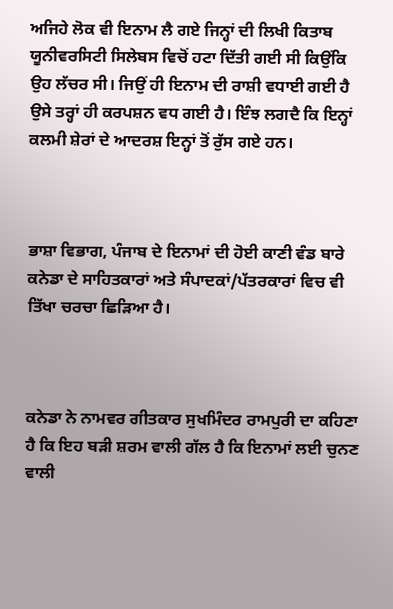ਅਜਿਹੇ ਲੋਕ ਵੀ ਇਨਾਮ ਲੈ ਗਏ ਜਿਨ੍ਹਾਂ ਦੀ ਲਿਖੀ ਕਿਤਾਬ ਯੂਨੀਵਰਸਿਟੀ ਸਿਲੇਬਸ ਵਿਚੋਂ ਹਟਾ ਦਿੱਤੀ ਗਈ ਸੀ ਕਿਉਂਕਿ ਉਹ ਲੱਚਰ ਸੀ। ਜਿਉਂ ਹੀ ਇਨਾਮ ਦੀ ਰਾਸ਼ੀ ਵਧਾਈ ਗਈ ਹੈ ਉਸੇ ਤਰ੍ਹਾਂ ਹੀ ਕਰਪਸ਼ਨ ਵਧ ਗਈ ਹੈ। ਇੰਝ ਲਗਦੈ ਕਿ ਇਨ੍ਹਾਂ ਕਲਮੀ ਸ਼ੇਰਾਂ ਦੇ ਆਦਰਸ਼ ਇਨ੍ਹਾਂ ਤੋਂ ਰੁੱਸ ਗਏ ਹਨ।



ਭਾਸ਼ਾ ਵਿਭਾਗ, ਪੰਜਾਬ ਦੇ ਇਨਾਮਾਂ ਦੀ ਹੋਈ ਕਾਣੀ ਵੰਡ ਬਾਰੇ ਕਨੇਡਾ ਦੇ ਸਾਹਿਤਕਾਰਾਂ ਅਤੇ ਸੰਪਾਦਕਾਂ/ਪੱਤਰਕਾਰਾਂ ਵਿਚ ਵੀ ਤਿੱਖਾ ਚਰਚਾ ਛਿਡ਼ਿਆ ਹੈ।



ਕਨੇਡਾ ਨੇ ਨਾਮਵਰ ਗੀਤਕਾਰ ਸੁਖਮਿੰਦਰ ਰਾਮਪੁਰੀ ਦਾ ਕਹਿਣਾ ਹੈ ਕਿ ਇਹ ਬਡ਼ੀ ਸ਼ਰਮ ਵਾਲੀ ਗੱਲ ਹੈ ਕਿ ਇਨਾਮਾਂ ਲਈ ਚੁਨਣ ਵਾਲੀ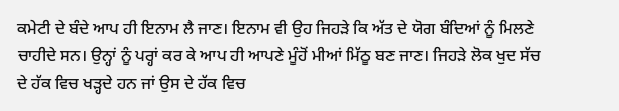ਕਮੇਟੀ ਦੇ ਬੰਦੇ ਆਪ ਹੀ ਇਨਾਮ ਲੈ ਜਾਣ। ਇਨਾਮ ਵੀ ਉਹ ਜਿਹਡ਼ੇ ਕਿ ਅੱਤ ਦੇ ਯੋਗ ਬੰਦਿਆਂ ਨੂੰ ਮਿਲਣੇ ਚਾਹੀਦੇ ਸਨ। ਉਨ੍ਹਾਂ ਨੂੰ ਪਰ੍ਹਾਂ ਕਰ ਕੇ ਆਪ ਹੀ ਆਪਣੇ ਮੂੰਹੋਂ ਮੀਆਂ ਮਿੱਠੂ ਬਣ ਜਾਣ। ਜਿਹਡ਼ੇ ਲੋਕ ਖੁਦ ਸੱਚ ਦੇ ਹੱਕ ਵਿਚ ਖਡ਼੍ਹਦੇ ਹਨ ਜਾਂ ਉਸ ਦੇ ਹੱਕ ਵਿਚ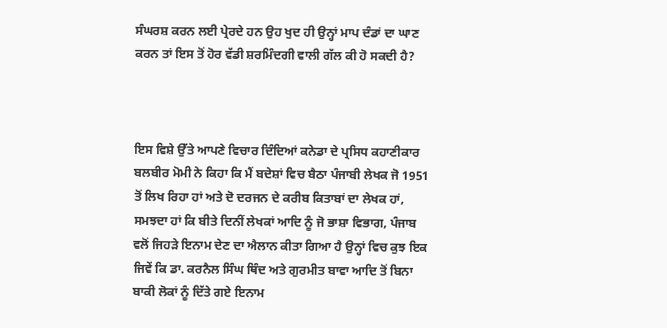ਸੰਘਰਸ਼ ਕਰਨ ਲਈ ਪ੍ਰੇਰਦੇ ਹਨ ਉਹ ਖੁਦ ਹੀ ਉਨ੍ਹਾਂ ਮਾਪ ਦੰਡਾਂ ਦਾ ਘਾਣ ਕਰਨ ਤਾਂ ਇਸ ਤੋਂ ਹੋਰ ਵੱਡੀ ਸ਼ਰਮਿੰਦਗੀ ਵਾਲੀ ਗੱਲ ਕੀ ਹੋ ਸਕਦੀ ਹੈ?



ਇਸ ਵਿਸ਼ੇ ਉੱਤੇ ਆਪਣੇ ਵਿਚਾਰ ਦਿੰਦਿਆਂ ਕਨੇਡਾ ਦੇ ਪ੍ਰਸਿਧ ਕਹਾਣੀਕਾਰ ਬਲਬੀਰ ਮੋਮੀ ਨੇ ਕਿਹਾ ਕਿ ਮੈਂ ਬਦੇਸ਼ਾਂ ਵਿਚ ਬੈਠਾ ਪੰਜਾਬੀ ਲੇਖਕ ਜੋ 1951 ਤੋਂ ਲਿਖ ਰਿਹਾ ਹਾਂ ਅਤੇ ਦੋ ਦਰਜਨ ਦੇ ਕਰੀਬ ਕਿਤਾਬਾਂ ਦਾ ਲੇਖਕ ਹਾਂ, ਸਮਝਦਾ ਹਾਂ ਕਿ ਬੀਤੇ ਦਿਨੀਂ ਲੇਖਕਾਂ ਆਦਿ ਨੂੰ ਜੋ ਭਾਸ਼ਾ ਵਿਭਾਗ, ਪੰਜਾਬ ਵਲੋਂ ਜਿਹਡ਼ੇ ਇਨਾਮ ਦੇਣ ਦਾ ਐਲਾਨ ਕੀਤਾ ਗਿਆ ਹੈ ਉਨ੍ਹਾਂ ਵਿਚ ਕੁਝ ਇਕ ਜਿਵੇਂ ਕਿ ਡਾ. ਕਰਨੈਲ ਸਿੰਘ ਥਿੰਦ ਅਤੇ ਗੁਰਮੀਤ ਬਾਵਾ ਆਦਿ ਤੋਂ ਬਿਨਾ ਬਾਕੀ ਲੋਕਾਂ ਨੂੰ ਦਿੱਤੇ ਗਏ ਇਨਾਮ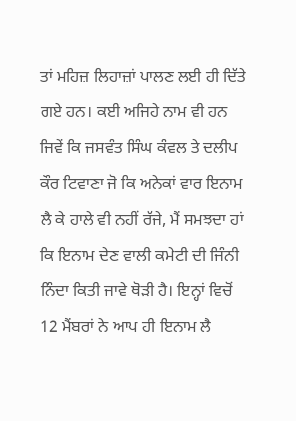ਤਾਂ ਮਹਿਜ਼ ਲਿਹਾਜ਼ਾਂ ਪਾਲਣ ਲਈ ਹੀ ਦਿੱਤੇ ਗਏ ਹਨ। ਕਈ ਅਜਿਹੇ ਨਾਮ ਵੀ ਹਨ ਜਿਵੇਂ ਕਿ ਜਸਵੰਤ ਸਿੰਘ ਕੰਵਲ ਤੇ ਦਲੀਪ ਕੌਰ ਟਿਵਾਣਾ ਜੋ ਕਿ ਅਨੇਕਾਂ ਵਾਰ ਇਨਾਮ ਲੈ ਕੇ ਹਾਲੇ ਵੀ ਨਹੀਂ ਰੱਜੇ, ਮੈਂ ਸਮਝਦਾ ਹਾਂ ਕਿ ਇਨਾਮ ਦੇਣ ਵਾਲੀ ਕਮੇਟੀ ਦੀ ਜਿੰਨੀ ਨਿੰਦਾ ਕਿਤੀ ਜਾਵੇ ਥੋਡ਼ੀ ਹੈ। ਇਨ੍ਹਾਂ ਵਿਚੋਂ 12 ਮੈਂਬਰਾਂ ਨੇ ਆਪ ਹੀ ਇਨਾਮ ਲੈ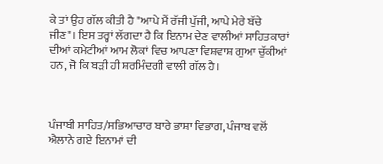ਕੇ ਤਾਂ ਉਹ ਗੱਲ ਕੀਤੀ ਹੈ "ਆਪੇ ਮੈਂ ਰੱਜੀ ਪੁੱਜੀ, ਆਪੇ ਮੇਰੇ ਬੱਚੇ ਜੀਣ"। ਇਸ ਤਰ੍ਹਾਂ ਲੱਗਦਾ ਹੈ ਕਿ ਇਨਾਮ ਦੇਣ ਵਾਲੀਆਂ ਸਾਹਿਤਕਾਰਾਂ ਦੀਆਂ ਕਮੇਟੀਆਂ ਆਮ ਲੋਕਾਂ ਵਿਚ ਆਪਣਾ ਵਿਸ਼ਵਾਸ਼ ਗੁਆ ਚੁੱਕੀਆਂ ਹਨ, ਜੋ ਕਿ ਬਡ਼ੀ ਹੀ ਸ਼ਰਮਿੰਦਗੀ ਵਾਲੀ ਗੱਲ ਹੈ।



ਪੰਜਾਬੀ ਸਾਹਿਤ/ਸਭਿਆਚਾਰ ਬਾਰੇ ਭਾਸ਼ਾ ਵਿਭਾਗ, ਪੰਜਾਬ ਵਲੋਂ ਐਲਾਨੇ ਗਏ ਇਨਾਮਾਂ ਦੀ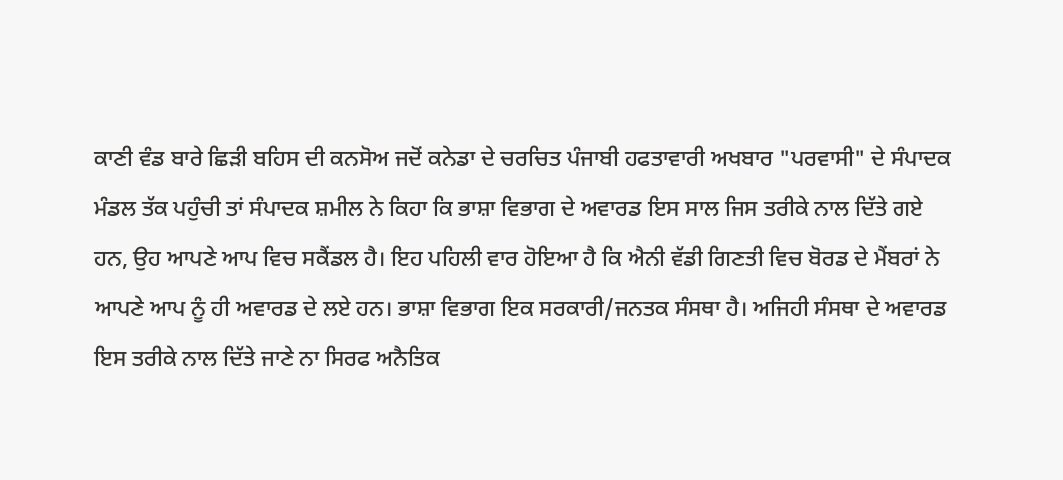ਕਾਣੀ ਵੰਡ ਬਾਰੇ ਛਿਡ਼ੀ ਬਹਿਸ ਦੀ ਕਨਸੋਅ ਜਦੋਂ ਕਨੇਡਾ ਦੇ ਚਰਚਿਤ ਪੰਜਾਬੀ ਹਫਤਾਵਾਰੀ ਅਖਬਾਰ "ਪਰਵਾਸੀ" ਦੇ ਸੰਪਾਦਕ ਮੰਡਲ ਤੱਕ ਪਹੁੰਚੀ ਤਾਂ ਸੰਪਾਦਕ ਸ਼ਮੀਲ ਨੇ ਕਿਹਾ ਕਿ ਭਾਸ਼ਾ ਵਿਭਾਗ ਦੇ ਅਵਾਰਡ ਇਸ ਸਾਲ ਜਿਸ ਤਰੀਕੇ ਨਾਲ ਦਿੱਤੇ ਗਏ ਹਨ, ਉਹ ਆਪਣੇ ਆਪ ਵਿਚ ਸਕੈਂਡਲ ਹੈ। ਇਹ ਪਹਿਲੀ ਵਾਰ ਹੋਇਆ ਹੈ ਕਿ ਐਨੀ ਵੱਡੀ ਗਿਣਤੀ ਵਿਚ ਬੋਰਡ ਦੇ ਮੈਂਬਰਾਂ ਨੇ ਆਪਣੇ ਆਪ ਨੂੰ ਹੀ ਅਵਾਰਡ ਦੇ ਲਏ ਹਨ। ਭਾਸ਼ਾ ਵਿਭਾਗ ਇਕ ਸਰਕਾਰੀ/ਜਨਤਕ ਸੰਸਥਾ ਹੈ। ਅਜਿਹੀ ਸੰਸਥਾ ਦੇ ਅਵਾਰਡ ਇਸ ਤਰੀਕੇ ਨਾਲ ਦਿੱਤੇ ਜਾਣੇ ਨਾ ਸਿਰਫ ਅਨੈਤਿਕ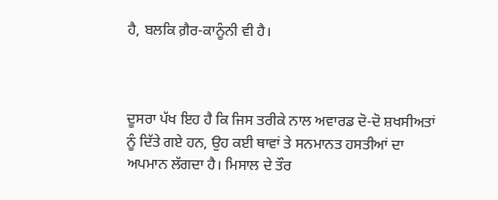ਹੈ, ਬਲਕਿ ਗ਼ੈਰ-ਕਾਨੂੰਨੀ ਵੀ ਹੈ।



ਦੂਸਰਾ ਪੱਖ ਇਹ ਹੈ ਕਿ ਜਿਸ ਤਰੀਕੇ ਨਾਲ ਅਵਾਰਡ ਦੋ-ਦੋ ਸ਼ਖਸੀਅਤਾਂ ਨੂੰ ਦਿੱਤੇ ਗਏ ਹਨ, ਉਹ ਕਈ ਥਾਵਾਂ ਤੇ ਸਨਮਾਨਤ ਹਸਤੀਆਂ ਦਾ ਅਪਮਾਨ ਲੱਗਦਾ ਹੈ। ਮਿਸਾਲ ਦੇ ਤੌਰ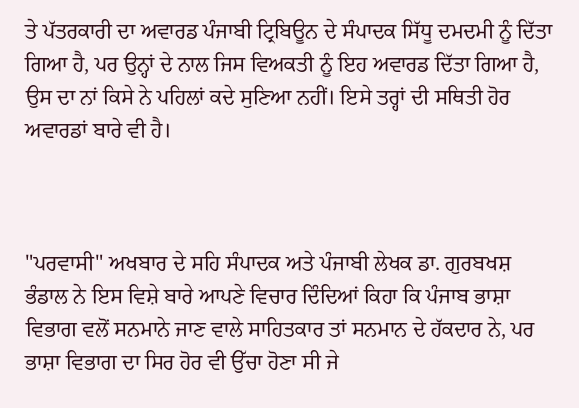ਤੇ ਪੱਤਰਕਾਰੀ ਦਾ ਅਵਾਰਡ ਪੰਜਾਬੀ ਟ੍ਰਿਬਿਊਨ ਦੇ ਸੰਪਾਦਕ ਸਿੱਧੂ ਦਮਦਮੀ ਨੂੰ ਦਿੱਤਾ ਗਿਆ ਹੈ, ਪਰ ਉਨ੍ਹਾਂ ਦੇ ਨਾਲ ਜਿਸ ਵਿਅਕਤੀ ਨੂੰ ਇਹ ਅਵਾਰਡ ਦਿੱਤਾ ਗਿਆ ਹੈ, ਉਸ ਦਾ ਨਾਂ ਕਿਸੇ ਨੇ ਪਹਿਲਾਂ ਕਦੇ ਸੁਣਿਆ ਨਹੀਂ। ਇਸੇ ਤਰ੍ਹਾਂ ਦੀ ਸਥਿਤੀ ਹੋਰ ਅਵਾਰਡਾਂ ਬਾਰੇ ਵੀ ਹੈ।



"ਪਰਵਾਸੀ" ਅਖਬਾਰ ਦੇ ਸਹਿ ਸੰਪਾਦਕ ਅਤੇ ਪੰਜਾਬੀ ਲੇਖਕ ਡਾ. ਗੁਰਬਖਸ਼ ਭੰਡਾਲ ਨੇ ਇਸ ਵਿਸ਼ੇ ਬਾਰੇ ਆਪਣੇ ਵਿਚਾਰ ਦਿੰਦਿਆਂ ਕਿਹਾ ਕਿ ਪੰਜਾਬ ਭਾਸ਼ਾ ਵਿਭਾਗ ਵਲੋਂ ਸਨਮਾਨੇ ਜਾਣ ਵਾਲੇ ਸਾਹਿਤਕਾਰ ਤਾਂ ਸਨਮਾਨ ਦੇ ਹੱਕਦਾਰ ਨੇ, ਪਰ ਭਾਸ਼ਾ ਵਿਭਾਗ ਦਾ ਸਿਰ ਹੋਰ ਵੀ ਉੱਚਾ ਹੋਣਾ ਸੀ ਜੇ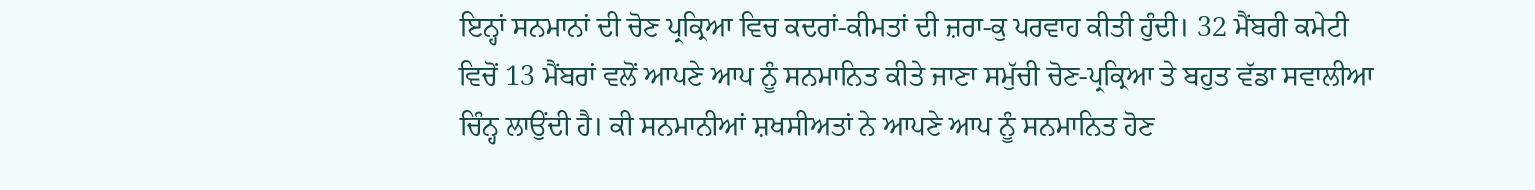ਇਨ੍ਹਾਂ ਸਨਮਾਨਾਂ ਦੀ ਚੋਣ ਪ੍ਰਕ੍ਰਿਆ ਵਿਚ ਕਦਰਾਂ-ਕੀਮਤਾਂ ਦੀ ਜ਼ਰਾ-ਕੁ ਪਰਵਾਹ ਕੀਤੀ ਹੁੰਦੀ। 32 ਮੈਂਬਰੀ ਕਮੇਟੀ ਵਿਚੋਂ 13 ਮੈਂਬਰਾਂ ਵਲੋਂ ਆਪਣੇ ਆਪ ਨੂੰ ਸਨਮਾਨਿਤ ਕੀਤੇ ਜਾਣਾ ਸਮੁੱਚੀ ਚੋਣ-ਪ੍ਰਕ੍ਰਿਆ ਤੇ ਬਹੁਤ ਵੱਡਾ ਸਵਾਲੀਆ ਚਿੰਨ੍ਹ ਲਾਉਂਦੀ ਹੈ। ਕੀ ਸਨਮਾਨੀਆਂ ਸ਼ਖਸੀਅਤਾਂ ਨੇ ਆਪਣੇ ਆਪ ਨੂੰ ਸਨਮਾਨਿਤ ਹੋਣ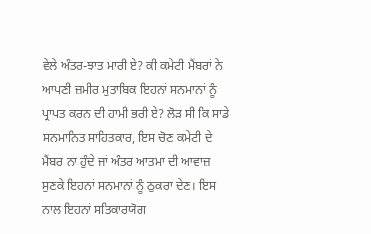ਵੇਲੇ ਅੰਤਰ-ਝਾਤ ਮਾਰੀ ਏ? ਕੀ ਕਮੇਟੀ ਮੈਂਬਰਾਂ ਨੇ ਆਪਣੀ ਜ਼ਮੀਰ ਮੁਤਾਬਿਕ ਇਹਨਾਂ ਸਨਮਾਨਾਂ ਨੂੰ ਪ੍ਰਾਪਤ ਕਰਨ ਦੀ ਹਾਮੀ ਭਰੀ ਏ? ਲੋਡ਼ ਸੀ ਕਿ ਸਾਡੇ ਸਨਮਾਨਿਤ ਸਾਹਿਤਕਾਰ, ਇਸ ਚੋਣ ਕਮੇਟੀ ਦੇ ਮੈਂਬਰ ਨਾ ਹੁੰਦੇ ਜਾਂ ਅੰਤਰ ਆਤਮਾ ਦੀ ਆਵਾਜ਼ ਸੁਣਕੇ ਇਹਨਾਂ ਸਨਮਾਨਾਂ ਨੂੰ ਠੁਕਰਾ ਦੇਣ। ਇਸ ਨਾਲ ਇਹਨਾਂ ਸਤਿਕਾਰਯੋਗ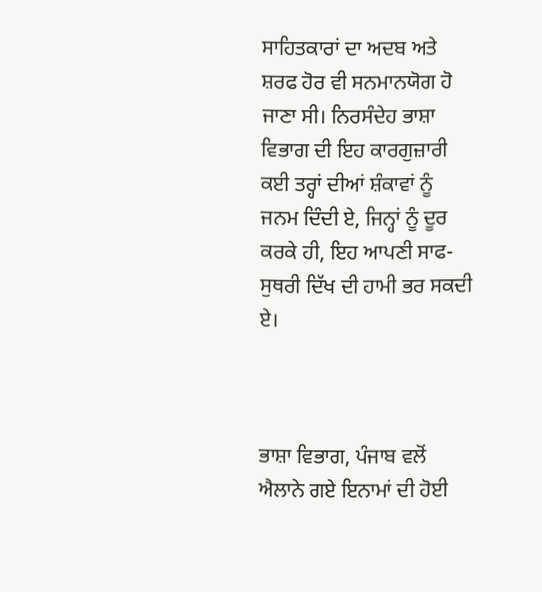ਸਾਹਿਤਕਾਰਾਂ ਦਾ ਅਦਬ ਅਤੇ ਸ਼ਰਫ ਹੋਰ ਵੀ ਸਨਮਾਨਯੋਗ ਹੋ ਜਾਣਾ ਸੀ। ਨਿਰਸੰਦੇਹ ਭਾਸ਼ਾ ਵਿਭਾਗ ਦੀ ਇਹ ਕਾਰਗੁਜ਼ਾਰੀ ਕਈ ਤਰ੍ਹਾਂ ਦੀਆਂ ਸ਼ੰਕਾਵਾਂ ਨੂੰ ਜਨਮ ਦਿੰਦੀ ਏ, ਜਿਨ੍ਹਾਂ ਨੂੰ ਦੂਰ ਕਰਕੇ ਹੀ, ਇਹ ਆਪਣੀ ਸਾਫ-ਸੁਥਰੀ ਦਿੱਖ ਦੀ ਹਾਮੀ ਭਰ ਸਕਦੀ ਏ।



ਭਾਸ਼ਾ ਵਿਭਾਗ, ਪੰਜਾਬ ਵਲੋਂ ਐਲਾਨੇ ਗਏ ਇਨਾਮਾਂ ਦੀ ਹੋਈ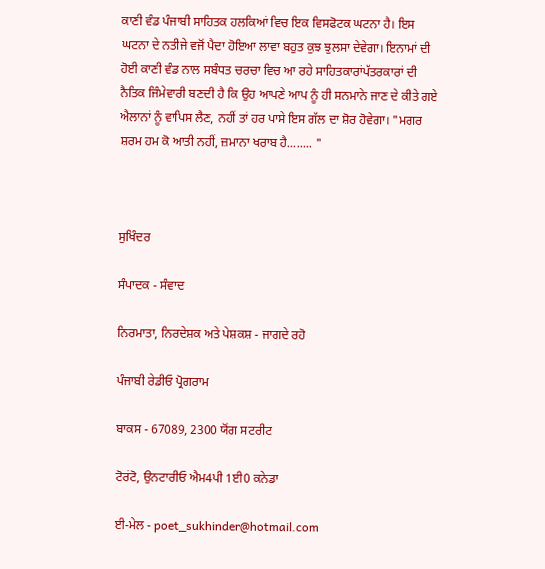ਕਾਣੀ ਵੰਡ ਪੰਜਾਬੀ ਸਾਹਿਤਕ ਹਲਕਿਆਂ ਵਿਚ ਇਕ ਵਿਸਫੋਟਕ ਘਟਨਾ ਹੈ। ਇਸ ਘਟਨਾ ਦੇ ਨਤੀਜੇ ਵਜੋਂ ਪੈਦਾ ਹੋਇਆ ਲਾਵਾ ਬਹੁਤ ਕੁਝ ਝੁਲਸਾ ਦੇਵੇਗਾ। ਇਨਾਮਾਂ ਦੀ ਹੋਈ ਕਾਣੀ ਵੰਡ ਨਾਲ ਸਬੰਧਤ ਚਰਚਾ ਵਿਚ ਆ ਰਹੇ ਸਾਹਿਤਕਾਰਾਂਪੱਤਰਕਾਰਾਂ ਦੀ ਨੈਤਿਕ ਜਿੰਮੇਵਾਰੀ ਬਣਦੀ ਹੈ ਕਿ ਉਹ ਆਪਣੇ ਆਪ ਨੂੰ ਹੀ ਸਨਮਾਨੇ ਜਾਣ ਦੇ ਕੀਤੇ ਗਏ ਐਲਾਨਾਂ ਨੂੰ ਵਾਪਿਸ ਲੈਣ, ਨਹੀਂ ਤਾਂ ਹਰ ਪਾਸੇ ਇਸ ਗੱਲ ਦਾ ਸ਼ੋਰ ਹੋਵੇਗਾ। "ਮਗਰ ਸ਼ਰਮ ਹਮ ਕੋ ਆਤੀ ਨਹੀਂ, ਜ਼ਮਾਨਾ ਖਰਾਬ ਹੈ........ "



ਸੁਖਿੰਦਰ

ਸੰਪਾਦਕ - ਸੰਵਾਦ

ਨਿਰਮਾਤਾ, ਨਿਰਦੇਸ਼ਕ ਅਤੇ ਪੇਸ਼ਕਸ਼ - ਜਾਗਦੇ ਰਹੋ

ਪੰਜਾਬੀ ਰੇਡੀਓ ਪ੍ਰੋਗਰਾਮ

ਬਾਕਸ - 67089, 2300 ਯੋਂਗ ਸਟਰੀਟ

ਟੋਰਂਟੋ, ਉਨਟਾਰੀਓ ਐਮ4ਪੀ 1ਈ0 ਕਨੇਡਾ

ਈ-ਮੇਲ - poet_sukhinder@hotmail.com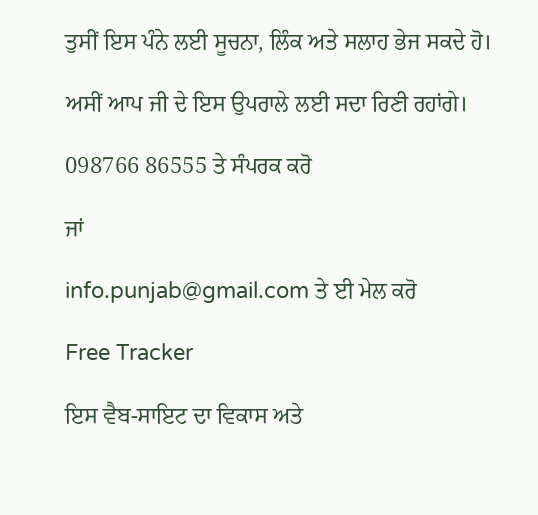ਤੁਸੀਂ ਇਸ ਪੰਨੇ ਲਈ ਸੂਚਨਾ, ਲਿੰਕ ਅਤੇ ਸਲਾਹ ਭੇਜ ਸਕਦੇ ਹੋ।

ਅਸੀਂ ਆਪ ਜੀ ਦੇ ਇਸ ਉਪਰਾਲੇ ਲਈ ਸਦਾ ਰਿਣੀ ਰਹਾਂਗੇ।

098766 86555 ਤੇ ਸੰਪਰਕ ਕਰੋ

ਜਾਂ

info.punjab@gmail.com ਤੇ ਈ ਮੇਲ ਕਰੋ

Free Tracker

ਇਸ ਵੈਬ-ਸਾਇਟ ਦਾ ਵਿਕਾਸ ਅਤੇ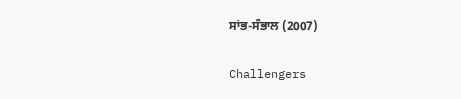ਸਾਂਭ-ਸੰਭਾਲ (2007)

Challengers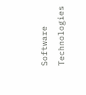Software Technologies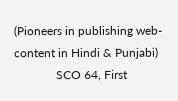(Pioneers in publishing web-content in Hindi & Punjabi)
              SCO 64, First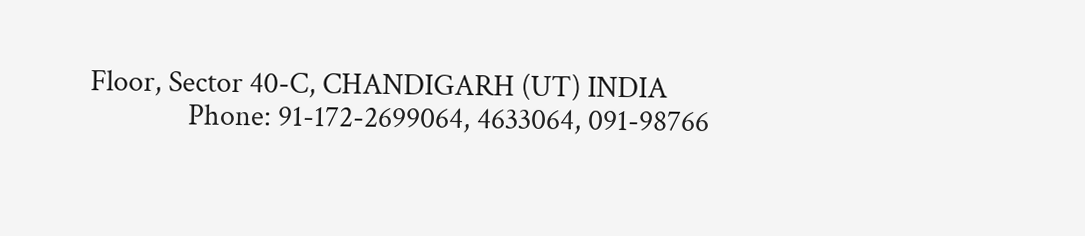Floor, Sector 40-C, CHANDIGARH (UT) INDIA
              Phone: 91-172-2699064, 4633064, 091-98766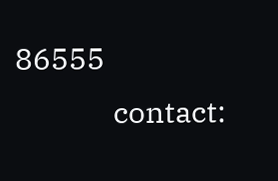86555
              contact: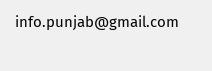info.punjab@gmail.com